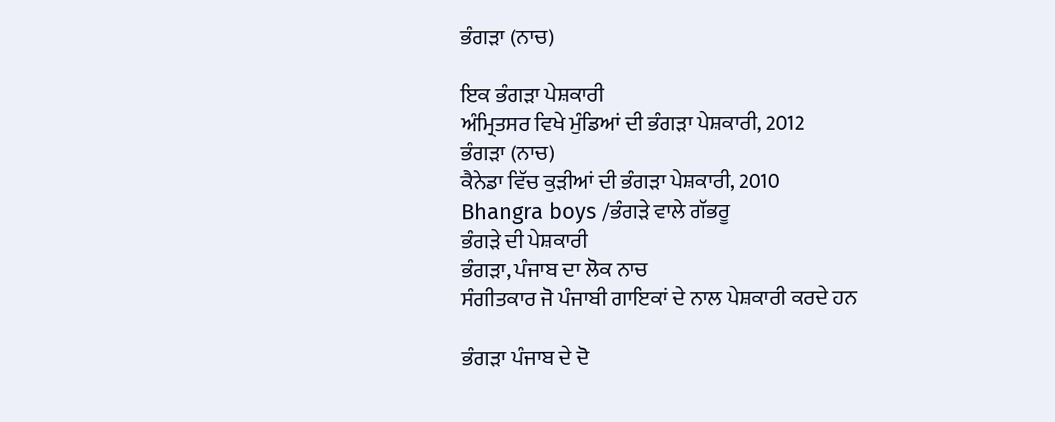ਭੰਗੜਾ (ਨਾਚ)

ਇਕ ਭੰਗੜਾ ਪੇਸ਼ਕਾਰੀ
ਅੰਮ੍ਰਿਤਸਰ ਵਿਖੇ ਮੁੰਡਿਆਂ ਦੀ ਭੰਗੜਾ ਪੇਸ਼ਕਾਰੀ, 2012
ਭੰਗੜਾ (ਨਾਚ)
ਕੈਨੇਡਾ ਵਿੱਚ ਕੁੜੀਆਂ ਦੀ ਭੰਗੜਾ ਪੇਸ਼ਕਾਰੀ, 2010
Bhangra boys /ਭੰਗੜੇ ਵਾਲੇ ਗੱਭਰੂ
ਭੰਗੜੇ ਦੀ ਪੇਸ਼ਕਾਰੀ
ਭੰਗੜਾ, ਪੰਜਾਬ ਦਾ ਲੋਕ ਨਾਚ
ਸੰਗੀਤਕਾਰ ਜੋ ਪੰਜਾਬੀ ਗਾਇਕਾਂ ਦੇ ਨਾਲ ਪੇਸ਼ਕਾਰੀ ਕਰਦੇ ਹਨ

ਭੰਗੜਾ ਪੰਜਾਬ ਦੇ ਦੋ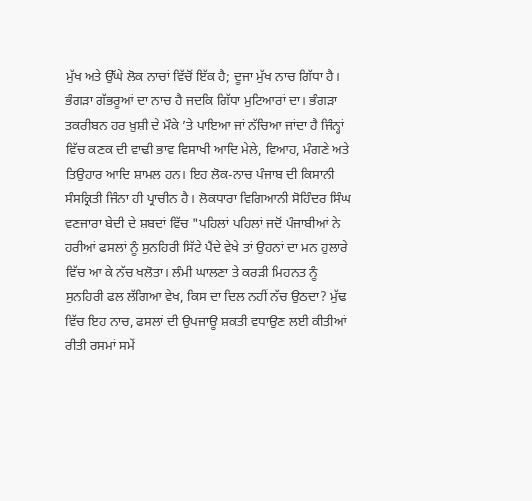ਮੁੱਖ ਅਤੇ ਉੱਘੇ ਲੋਕ ਨਾਚਾਂ ਵਿੱਚੋਂ ਇੱਕ ਹੈ; ਦੂਜਾ ਮੁੱਖ ਨਾਚ ਗਿੱਧਾ ਹੈ। ਭੰਗੜਾ ਗੱਭਰੂਆਂ ਦਾ ਨਾਚ ਹੈ ਜਦਕਿ ਗਿੱਧਾ ਮੁਟਿਆਰਾਂ ਦਾ। ਭੰਗੜਾ ਤਕਰੀਬਨ ਹਰ ਖ਼ੁਸ਼ੀ ਦੇ ਮੌਕੇ ’ਤੇ ਪਾਇਆ ਜਾਂ ਨੱਚਿਆ ਜਾਂਦਾ ਹੈ ਜਿੰਨ੍ਹਾਂ ਵਿੱਚ ਕਣਕ ਦੀ ਵਾਢੀ ਭਾਵ ਵਿਸਾਖੀ ਆਦਿ ਮੇਲੇ, ਵਿਆਹ, ਮੰਗਣੇ ਅਤੇ ਤਿਉਹਾਰ ਆਦਿ ਸ਼ਾਮਲ ਹਨ। ਇਹ ਲੋਕ-ਨਾਚ ਪੰਜਾਬ ਦੀ ਕਿਸਾਨੀ ਸੰਸਕ੍ਰਿਤੀ ਜਿੰਨਾ ਹੀ ਪ੍ਰਾਚੀਨ ਹੈ। ਲੋਕਧਾਰਾ ਵਿਗਿਆਨੀ ਸੋਹਿੰਦਰ ਸਿੰਘ ਵਣਜਾਰਾ ਬੇਦੀ ਦੇ ਸ਼ਬਦਾਂ ਵਿੱਚ "ਪਹਿਲਾਂ ਪਹਿਲਾਂ ਜਦੋਂ ਪੰਜਾਬੀਆਂ ਨੇ ਹਰੀਆਂ ਫਸਲਾਂ ਨੂੰ ਸੁਨਹਿਰੀ ਸਿੱਟੇ ਪੈਂਦੇ ਵੇਖੇ ਤਾਂ ਉਹਨਾਂ ਦਾ ਮਨ ਹੁਲਾਰੇ ਵਿੱਚ ਆ ਕੇ ਨੱਚ ਖਲੋਤਾ। ਲੰਮੀ ਘਾਲਣਾ ਤੇ ਕਰੜੀ ਮਿਹਨਤ ਨੂੰ ਸੁਨਹਿਰੀ ਫਲ ਲੱਗਿਆ ਵੇਖ, ਕਿਸ ਦਾ ਦਿਲ ਨਹੀਂ ਨੱਚ ਉਠਦਾ? ਮੁੱਢ ਵਿੱਚ ਇਹ ਨਾਚ, ਫਸਲਾਂ ਦੀ ਉਪਜਾਊ ਸ਼ਕਤੀ ਵਧਾਉਣ ਲਈ ਕੀਤੀਆਂ ਰੀਤੀ ਰਸਮਾਂ ਸਮੇਂ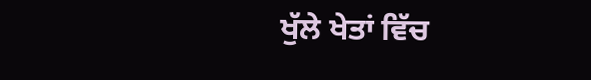ਖੁੱਲੇ ਖੇਤਾਂ ਵਿੱਚ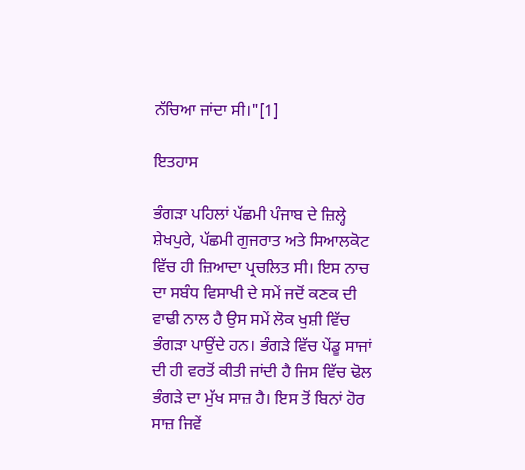ਨੱਚਿਆ ਜਾਂਦਾ ਸੀ।"[1]

ਇਤਹਾਸ

ਭੰਗੜਾ ਪਹਿਲਾਂ ਪੱਛਮੀ ਪੰਜਾਬ ਦੇ ਜ਼ਿਲ੍ਹੇ ਸ਼ੇਖਪੁਰੇ, ਪੱਛਮੀ ਗੁਜਰਾਤ ਅਤੇ ਸਿਆਲਕੋਟ ਵਿੱਚ ਹੀ ਜ਼ਿਆਦਾ ਪ੍ਰਚਲਿਤ ਸੀ। ਇਸ ਨਾਚ ਦਾ ਸਬੰਧ ਵਿਸਾਖੀ ਦੇ ਸਮੇਂ ਜਦੋਂ ਕਣਕ ਦੀ ਵਾਢੀ ਨਾਲ ਹੈ ਉਸ ਸਮੇਂ ਲੋਕ ਖੁਸ਼ੀ ਵਿੱਚ ਭੰਗੜਾ ਪਾਉਂਦੇ ਹਨ। ਭੰਗੜੇ ਵਿੱਚ ਪੇਂਡੂ ਸਾਜਾਂ ਦੀ ਹੀ ਵਰਤੋਂ ਕੀਤੀ ਜਾਂਦੀ ਹੈ ਜਿਸ ਵਿੱਚ ਢੋਲ ਭੰਗੜੇ ਦਾ ਮੁੱਖ ਸਾਜ਼ ਹੈ। ਇਸ ਤੋਂ ਬਿਨਾਂ ਹੋਰ ਸਾਜ਼ ਜਿਵੇਂ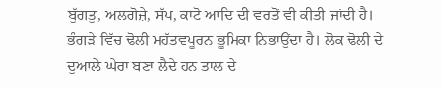ਬੁੱਗਤੁ, ਅਲਗੋਜ਼ੇ, ਸੱਪ, ਕਾਟੋ ਆਦਿ ਦੀ ਵਰਤੋਂ ਵੀ ਕੀਤੀ ਜਾਂਦੀ ਹੈ। ਭੰਗੜੇ ਵਿੱਚ ਢੋਲੀ ਮਹੱਤਵਪੂਰਨ ਭੂਮਿਕਾ ਨਿਭਾਉਂਦਾ ਹੈ। ਲੋਕ ਢੋਲੀ ਦੇ ਦੁਆਲੇ ਘੇਰਾ ਬਣਾ ਲੈਦੇ ਹਨ ਤਾਲ ਦੇ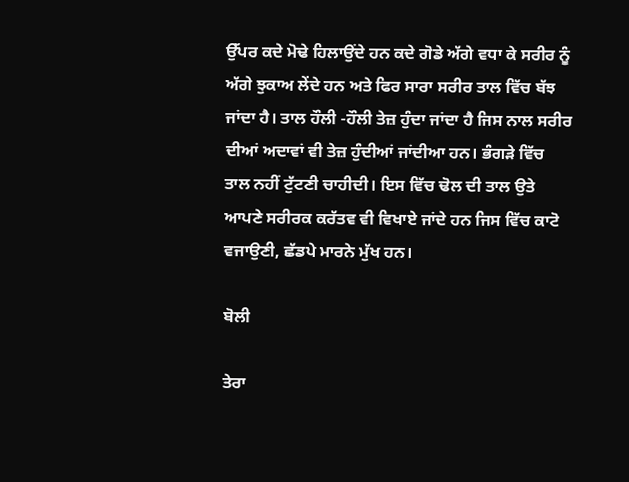ਉੱਪਰ ਕਦੇ ਮੋਢੇ ਹਿਲਾਉਂਦੇ ਹਨ ਕਦੇ ਗੋਡੇ ਅੱਗੇ ਵਧਾ ਕੇ ਸਰੀਰ ਨੂੰ ਅੱਗੇ ਝੁਕਾਅ ਲੇਂਦੇ ਹਨ ਅਤੇ ਫਿਰ ਸਾਰਾ ਸਰੀਰ ਤਾਲ ਵਿੱਚ ਬੱਝ ਜਾਂਦਾ ਹੈ। ਤਾਲ ਹੌਲੀ -ਹੌਲੀ ਤੇਜ਼ ਹੁੰਦਾ ਜਾਂਦਾ ਹੈ ਜਿਸ ਨਾਲ ਸਰੀਰ ਦੀਆਂ ਅਦਾਵਾਂ ਵੀ ਤੇਜ਼ ਹੁੰਦੀਆਂ ਜਾਂਦੀਆ ਹਨ। ਭੰਗੜੇ ਵਿੱਚ ਤਾਲ ਨਹੀਂ ਟੁੱਟਣੀ ਚਾਹੀਦੀ। ਇਸ ਵਿੱਚ ਢੋਲ ਦੀ ਤਾਲ ਉਤੇ ਆਪਣੇ ਸਰੀਰਕ ਕਰੱਤਵ ਵੀ ਵਿਖਾਏ ਜਾਂਦੇ ਹਨ ਜਿਸ ਵਿੱਚ ਕਾਟੋ ਵਜਾਉਣੀ, ਛੱਡਪੇ ਮਾਰਨੇ ਮੁੱਖ ਹਨ।

ਬੋਲੀ

ਤੇਰਾ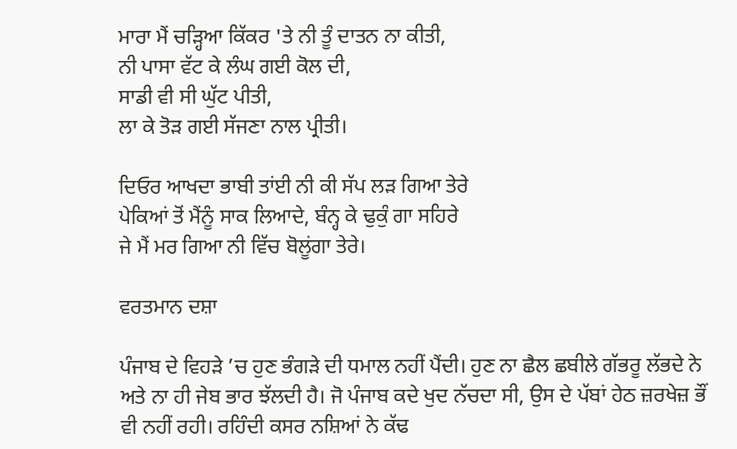ਮਾਰਾ ਮੈਂ ਚੜ੍ਹਿਆ ਕਿੱਕਰ 'ਤੇ ਨੀ ਤੂੰ ਦਾਤਨ ਨਾ ਕੀਤੀ,
ਨੀ ਪਾਸਾ ਵੱਟ ਕੇ ਲੰਘ ਗਈ ਕੋਲ ਦੀ,
ਸਾਡੀ ਵੀ ਸੀ ਘੁੱਟ ਪੀਤੀ,
ਲਾ ਕੇ ਤੋੜ ਗਈ ਸੱਜਣਾ ਨਾਲ ਪ੍ਰੀਤੀ।

ਦਿਓਰ ਆਖਦਾ ਭਾਬੀ ਤਾਂਈ ਨੀ ਕੀ ਸੱਪ ਲੜ ਗਿਆ ਤੇਰੇ
ਪੇਕਿਆਂ ਤੋਂ ਮੈਂਨੂੰ ਸਾਕ ਲਿਆਦੇ, ਬੰਨ੍ਹ ਕੇ ਢੁਕੁੰ ਗਾ ਸਹਿਰੇ
ਜੇ ਮੈਂ ਮਰ ਗਿਆ ਨੀ ਵਿੱਚ ਬੋਲੂਂਗਾ ਤੇਰੇ।

ਵਰਤਮਾਨ ਦਸ਼ਾ

ਪੰਜਾਬ ਦੇ ਵਿਹੜੇ ’ਚ ਹੁਣ ਭੰਗੜੇ ਦੀ ਧਮਾਲ ਨਹੀਂ ਪੈਂਦੀ। ਹੁਣ ਨਾ ਛੈਲ ਛਬੀਲੇ ਗੱਭਰੂ ਲੱਭਦੇ ਨੇ ਅਤੇ ਨਾ ਹੀ ਜੇਬ ਭਾਰ ਝੱਲਦੀ ਹੈ। ਜੋ ਪੰਜਾਬ ਕਦੇ ਖੁਦ ਨੱਚਦਾ ਸੀ, ਉਸ ਦੇ ਪੱਬਾਂ ਹੇਠ ਜ਼ਰਖੇਜ਼ ਭੌਂ ਵੀ ਨਹੀਂ ਰਹੀ। ਰਹਿੰਦੀ ਕਸਰ ਨਸ਼ਿਆਂ ਨੇ ਕੱਢ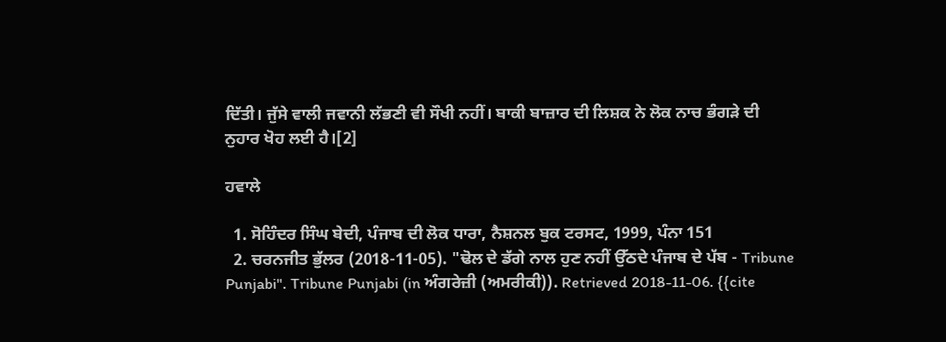ਦਿੱਤੀ। ਜੁੱਸੇ ਵਾਲੀ ਜਵਾਨੀ ਲੱਭਣੀ ਵੀ ਸੌਖੀ ਨਹੀਂ। ਬਾਕੀ ਬਾਜ਼ਾਰ ਦੀ ਲਿਸ਼ਕ ਨੇ ਲੋਕ ਨਾਚ ਭੰਗੜੇ ਦੀ ਨੁਹਾਰ ਖੋਹ ਲਈ ਹੈ।[2]

ਹਵਾਲੇ

  1. ਸੋਹਿੰਦਰ ਸਿੰਘ ਬੇਦੀ, ਪੰਜਾਬ ਦੀ ਲੋਕ ਧਾਰਾ, ਨੈਸ਼ਨਲ ਬੁਕ ਟਰਸਟ, 1999, ਪੰਨਾ 151
  2. ਚਰਨਜੀਤ ਭੁੱਲਰ (2018-11-05). "ਢੋਲ ਦੇ ਡੱਗੇ ਨਾਲ ਹੁਣ ਨਹੀਂ ਉੱਠਦੇ ਪੰਜਾਬ ਦੇ ਪੱਬ - Tribune Punjabi". Tribune Punjabi (in ਅੰਗਰੇਜ਼ੀ (ਅਮਰੀਕੀ)). Retrieved 2018-11-06. {{cite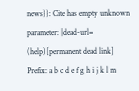news}}: Cite has empty unknown parameter: |dead-url= (help)[permanent dead link]
Prefix: a b c d e f g h i j k l m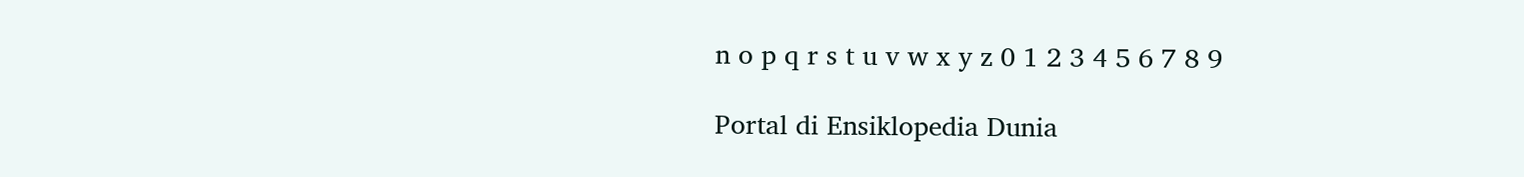n o p q r s t u v w x y z 0 1 2 3 4 5 6 7 8 9

Portal di Ensiklopedia Dunia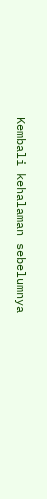Kembali kehalaman sebelumnya